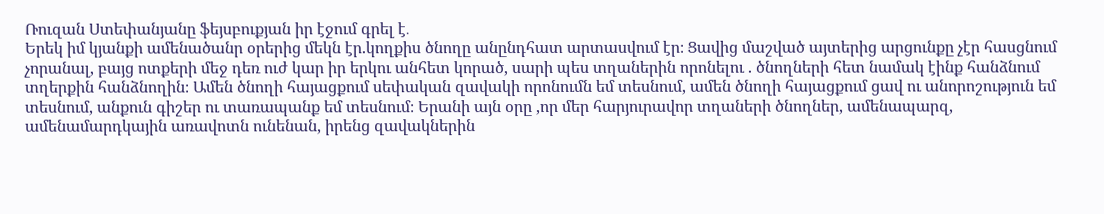Ռուզան Ստեփանյանը ֆեյսբուքյան իր էջում գրել է․
Երեկ իմ կյանքի ամենածանր օրերից մեկն էր.կողքիս ծնողը անընդհատ արտասվում էր։ Ցավից մաշված այտերից արցունքը չէր հասցնում չորանալ, բայց ոտքերի մեջ դեռ ուժ կար իր երկու անհետ կորած, սարի պես տղաներին որոնելու . ծնողների հետ նամակ էինք հանձնում տղերքին հանձնողին։ Ամեն ծնողի հայացքում սեփական զավակի որոնումն եմ տեսնում, ամեն ծնողի հայացքում ցավ ու անորոշություն եմ տեսնում, անքուն գիշեր ու տառապանք եմ տեսնում։ Երանի այն օրը ,որ մեր հարյուրավոր տղաների ծնողներ, ամենապարզ, ամենամարդկային առավոտն ունենան, իրենց զավակներին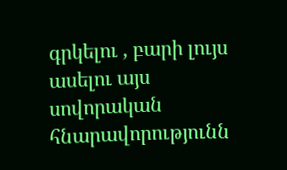գրկելու , բարի լույս ասելու այս սովորական հնարավորությունն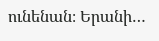ունենան։ Երանի…